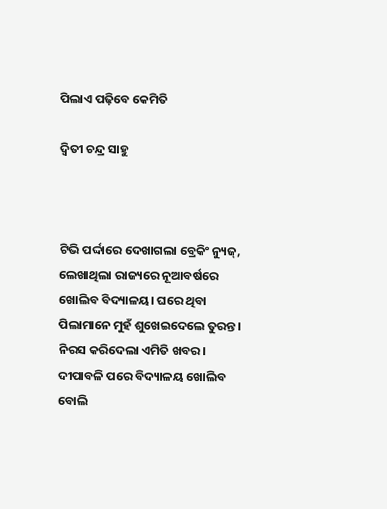ପିଲାଏ ପଢ଼ିବେ କେମିତି

ଦ୍ୱିତୀ ଚନ୍ଦ୍ର ସାହୁ



ଟିଭି ପର୍ଦ୍ଦାରେ ଦେଖାଗଲା ବ୍ରେକିଂ ନ୍ୟୁଜ୍‌, ଲେଖାଥିଲା ରାଜ୍ୟରେ ନୂଆବର୍ଷରେ ଖୋଲିବ ବିଦ୍ୟାଳୟ। ଘରେ ଥିବା ପିଲାମାନେ ମୁହଁ ଶୁଖେଇଦେଲେ ତୁରନ୍ତ। ନିରସ କରିଦେଲା ଏମିତି ଖବର। ଦୀପାବଳି ପରେ ବିଦ୍ୟାଳୟ ଖୋଲିବ ବୋଲି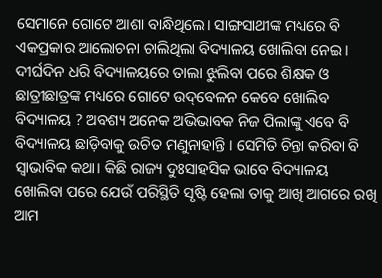ସେମାନେ ଗୋଟେ ଆଶା ବାନ୍ଧିଥିଲେ। ସାଙ୍ଗସାଥୀଙ୍କ ମଧ୍ୟରେ ବି ଏକପ୍ରକାର ଆଲୋଚନା ଚାଲିଥିଲା ବିଦ୍ୟାଳୟ ଖୋଲିବା ନେଇ। ଦୀର୍ଘଦିନ ଧରି ବିଦ୍ୟାଳୟରେ ତାଲା ଝୁଲିବା ପରେ ଶିକ୍ଷକ ଓ ଛାତ୍ରୀଛାତ୍ରଙ୍କ ମଧ୍ୟରେ ଗୋଟେ ଉଦ୍‌ବେଳନ କେବେ ଖୋଲିବ ବିଦ୍ୟାଳୟ ? ଅବଶ୍ୟ ଅନେକ ଅଭିଭାବକ ନିଜ ପିଲାଙ୍କୁ ଏବେ ବି ବିଦ୍ୟାଳୟ ଛାଡ଼ିବାକୁ ଉଚିତ ମଣୁନାହାନ୍ତି । ସେମିତି ଚିନ୍ତା କରିବା ବି ସ୍ବାଭାବିକ କଥା। କିଛି ରାଜ୍ୟ ଦୁଃସାହସିକ ଭାବେ ବିଦ୍ୟାଳୟ ଖୋଲିବା ପରେ ଯେଉଁ ପରିସ୍ଥିତି ସୃଷ୍ଟି ହେଲା ତାକୁ ଆଖି ଆଗରେ ରଖି ଆମ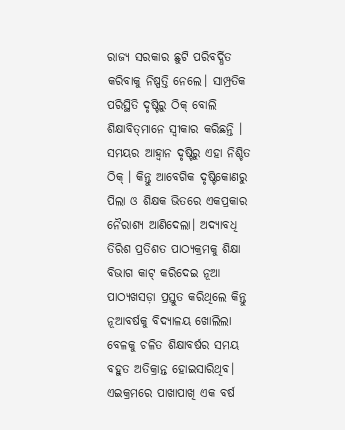ରାଜ୍ୟ ସରକାର ଛୁଟି ପରିବର୍ଦ୍ଧିତ କରିବାକୁ ନିଷ୍ପତ୍ତି ନେଲେ। ସାମ୍ପ୍ରତିକ ପରିସ୍ଥିତି ଦୃଷ୍ଟିରୁ ଠିକ୍‌ ବୋଲି ଶିକ୍ଷାବିତ୍‌ମାନେ ସ୍ବୀକାର କରିଛନ୍ତି । ସମୟର ଆହ୍ବାନ ଦୃଷ୍ଟିରୁ ଏହା ନିଶ୍ଚିତ ଠିକ୍‌ । କିନ୍ତୁ ଆବେଗିକ ଦୃଷ୍ଟିକୋଣରୁ ପିଲା ଓ ଶିକ୍ଷକ ଭିତରେ ଏକପ୍ରକାର ନୈରାଶ୍ୟ ଆଣିଦେଲା। ଅଦ୍ୟାବଧି ତିରିଶ ପ୍ରତିଶତ ପାଠ୍ୟକ୍ରମକୁ ଶିକ୍ଷା ବିଭାଗ କାଟ୍‌ କରିଦେଇ ନୂଆ ପାଠ୍ୟଖସଡ଼ା ପ୍ରସ୍ତୁତ କରିଥିଲେ କିନ୍ତୁ ନୂଆବର୍ଷକୁ ବିଦ୍ୟାଳୟ ଖୋଲିଲା ବେଳକୁ ଚଳିତ ଶିକ୍ଷାବର୍ଷର ସମୟ ବହୁତ ଅତିକ୍ରାନ୍ତ ହୋଇସାରିଥିବ। ଏଇକ୍ରମରେ ପାଖାପାଖି ଏକ ବର୍ଷ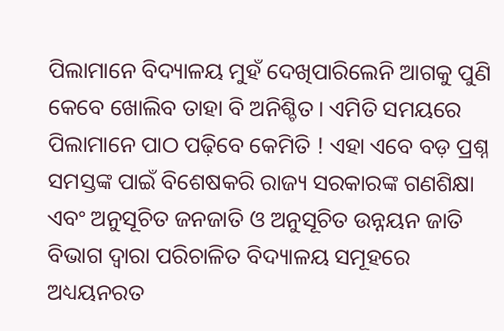ପିଲାମାନେ ବିଦ୍ୟାଳୟ ମୁହଁ ଦେଖିପାରିଲେନି ଆଗକୁ ପୁଣି କେବେ ଖୋଲିବ ତାହା ବି ଅନିଶ୍ଚିତ। ଏମିତି ସମୟରେ ପିଲାମାନେ ପାଠ ପଢ଼ିବେ କେମିତି ! ଏହା ଏବେ ବଡ଼ ପ୍ରଶ୍ନ ସମସ୍ତଙ୍କ ପାଇଁ ବିଶେଷକରି ରାଜ୍ୟ ସରକାରଙ୍କ ଗଣଶିକ୍ଷା ଏବଂ ଅନୁସୂଚିତ ଜନଜାତି ଓ ଅନୁସୂଚିତ ଉନ୍ନୟନ ଜାତି ବିଭାଗ ଦ୍ୱାରା ପରିଚାଳିତ ବିଦ୍ୟାଳୟ ସମୂହରେ ଅଧ୍ୟୟନରତ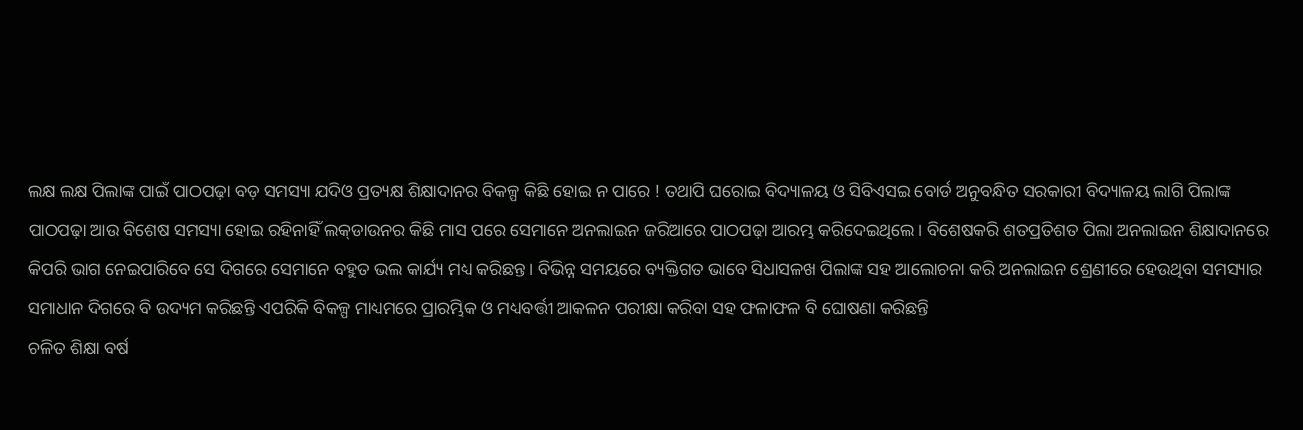ଲକ୍ଷ ଲକ୍ଷ ପିଲାଙ୍କ ପାଇଁ ପାଠପଢ଼ା ବଡ଼ ସମସ୍ୟା ଯଦିଓ ପ୍ରତ୍ୟକ୍ଷ ଶିକ୍ଷାଦାନର ବିକଳ୍ପ କିଛି ହୋଇ ନ ପାରେ ! ତଥାପି ଘରୋଇ ବିଦ୍ୟାଳୟ ଓ ସିବିଏସଇ ବୋର୍ଡ ଅନୁବନ୍ଧିତ ସରକାରୀ ବିଦ୍ୟାଳୟ ଲାଗି ପିଲାଙ୍କ ପାଠପଢ଼ା ଆଉ ବିଶେଷ ସମସ୍ୟା ହୋଇ ରହିନାହିଁ ଲକ୍‌ଡାଉନର କିଛି ମାସ ପରେ ସେମାନେ ଅନଲାଇନ ଜରିଆରେ ପାଠପଢ଼ା ଆରମ୍ଭ କରିଦେଇଥିଲେ। ବିଶେଷକରି ଶତପ୍ରତିଶତ ପିଲା ଅନଲାଇନ ଶିକ୍ଷାଦାନରେ କିପରି ଭାଗ ନେଇପାରିବେ ସେ ଦିଗରେ ସେମାନେ ବହୁତ ଭଲ କାର୍ଯ୍ୟ ମଧ୍ୟ କରିଛନ୍ତ। ବିଭିନ୍ନ ସମୟରେ ବ୍ୟକ୍ତିଗତ ଭାବେ ସିଧାସଳଖ ପିଲାଙ୍କ ସହ ଆଲୋଚନା କରି ଅନଲାଇନ ଶ୍ରେଣୀରେ ହେଉଥିବା ସମସ୍ୟାର ସମାଧାନ ଦିଗରେ ବି ଉଦ୍ୟମ କରିଛନ୍ତି ଏପରିକି ବିକଳ୍ପ ମାଧ୍ୟମରେ ପ୍ରାରମ୍ଭିକ ଓ ମଧ୍ୟବର୍ତ୍ତୀ ଆକଳନ ପରୀକ୍ଷା କରିବା ସହ ଫଳାଫଳ ବି ଘୋଷଣା କରିଛନ୍ତି
ଚଳିତ ଶିକ୍ଷା ବର୍ଷ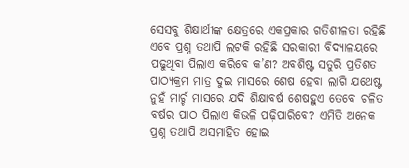ସେସବୁ ଶିକ୍ଷାର୍ଥୀଙ୍କ କ୍ଷେତ୍ରରେ ଏକପ୍ରକାର ଗତିଶୀଳତା ରହିଛି ଏବେ ପ୍ରଶ୍ନ ତଥାପି ଲଟକି ରହିଛି ସରକାରୀ ବିଦ୍ୟାଳୟରେ ପଢୁଥିବା ପିଲାଏ କରିବେ କ’ଣ? ଅବଶିଷ୍ଟ ସତୁରି ପ୍ରତିଶତ ପାଠ୍ୟକ୍ରମ ମାତ୍ର ଦୁଇ ମାସରେ ଶେଷ ହେବା ଲାଗି ଯଥେଷ୍ଟ ନୁହଁ ମାର୍ଚ୍ଚ ମାସରେ ଯଦି ଶିକ୍ଷାବର୍ଷ ଶେଷହୁଏ ତେବେ ଚଳିତ ବର୍ଷର ପାଠ ପିଲାଏ କିଭଳି ପଢ଼ିପାରିବେ? ଏମିତି ଅନେକ ପ୍ରଶ୍ନ ତଥାପି ଅସମାହିତ ହୋଇ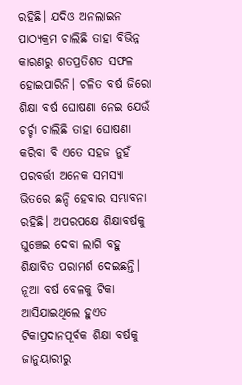ରହିଛି। ଯଦିଓ ଅନଲାଇନ ପାଠ୍ୟକ୍ରମ ଚାଲିଛି ତାହା ବିଭିନ୍ନ କାରଣରୁ ଶତପ୍ରତିଶତ ସଫଳ ହୋଇପାରିନି। ଚଳିତ ବର୍ଷ ଜିରୋ ଶିକ୍ଷା ବର୍ଷ ଘୋଷଣା ନେଇ ଯେଉଁ ଚର୍ଚ୍ଚା ଚାଲିଛି ତାହା ଘୋଷଣା କରିବା ବି ଏତେ ସହଜ ନୁହଁ
ପରବର୍ତ୍ତୀ ଅନେକ ସମସ୍ୟା ଭିତରେ ଛନ୍ଦି ହେବାର ସମ୍ଭାବନା ରହିଛି। ଅପରପକ୍ଷେ ଶିକ୍ଷାବର୍ଷକୁ ଘୁଞ୍ଚେଇ ଦେବା ଲାଗି ବହୁ ଶିକ୍ଷାବିତ ପରାମର୍ଶ ଦେଇଛନ୍ତି। ନୂଆ ବର୍ଷ ବେଳକୁ ଟିକା ଆସିଯାଇଥିଲେ ହୁଏତ ଟିକାପ୍ରଦାନପୂର୍ବକ ଶିକ୍ଷା ବର୍ଷକୁ ଜାନୁୟାରୀରୁ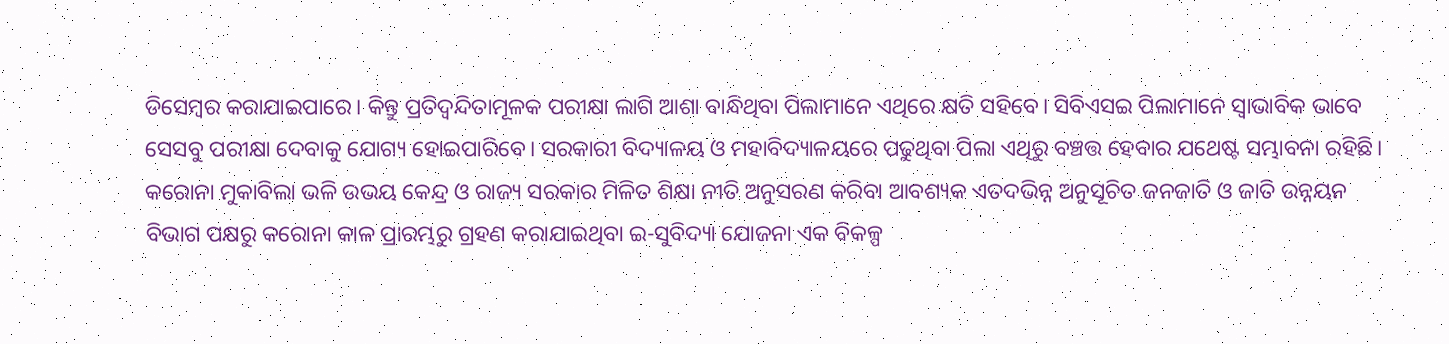ଡିସେମ୍ବର କରାଯାଇପାରେ। କିନ୍ତୁ ପ୍ରତିଦ୍ୱନ୍ଦିତାମୂଳକ ପରୀକ୍ଷା ଲାଗି ଆଶା ବାନ୍ଧିଥିବା ପିଲାମାନେ ଏଥିରେ କ୍ଷତି ସହିବେ। ସିବିଏସଇ ପିଲାମାନେ ସ୍ବାଭାବିକ ଭାବେ ସେସବୁ ପରୀକ୍ଷା ଦେବାକୁ ଯୋଗ୍ୟ ହୋଇପାରିବେ। ସରକାରୀ ବିଦ୍ୟାଳୟ ଓ ମହାବିଦ୍ୟାଳୟରେ ପଢୁଥିବା ପିଲା ଏଥିରୁ ବଞ୍ଚତ୍ତ ହେବାର ଯଥେଷ୍ଟ ସମ୍ଭାବନା ରହିଛି।
କରୋନା ମୁକାବିଲା ଭଳି ଉଭୟ କେନ୍ଦ୍ର ଓ ରାଜ୍ୟ ସରକାର ମିଳିତ ଶିକ୍ଷା ନୀତି ଅନୁସରଣ କରିବା ଆବଶ୍ୟକ ଏତଦଭିନ୍ନ ଅନୁସୂଚିତ ଜନଜାତି ଓ ଜାତି ଉନ୍ନୟନ ବିଭାଗ ପକ୍ଷରୁ କରୋନା କାଳ ପ୍ରାରମ୍ଭରୁ ଗ୍ରହଣ କରାଯାଇଥିବା ଇ-ସୁବିଦ୍ୟା ଯୋଜନା ଏକ ବିକଳ୍ପ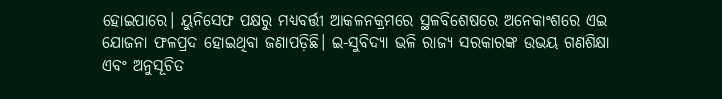ହୋଇପାରେ। ୟୁନିସେଫ ପକ୍ଷରୁ ମଧ୍ୟବର୍ତ୍ତୀ ଆକଳନକ୍ରମରେ ସ୍ଥଳବିଶେଷରେ ଅନେକାଂଶରେ ଏଇ ଯୋଜନା ଫଳପ୍ରଦ ହୋଇଥିବା ଜଣାପଡ଼ିଛି। ଇ-ସୁବିଦ୍ୟା ଭଳି ରାଜ୍ୟ ସରକାରଙ୍କ ଉଭୟ ଗଣଶିକ୍ଷା ଏବଂ ଅନୁସୂଚିତ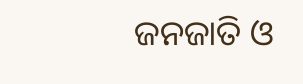ଜନଜାତି ଓ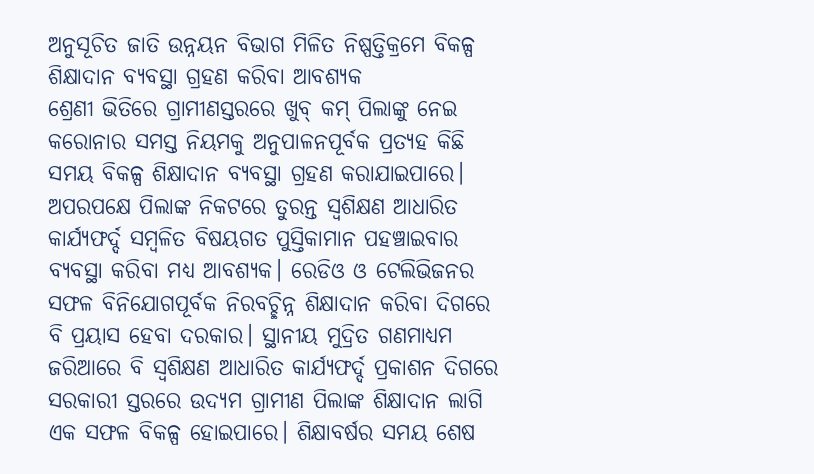ଅନୁସୂଚିତ ଜାତି ଉନ୍ନୟନ ବିଭାଗ ମିଳିତ ନିଷ୍ପତ୍ତିକ୍ରମେ ବିକଳ୍ପ ଶିକ୍ଷାଦାନ ବ୍ୟବସ୍ଥା ଗ୍ରହଣ କରିବା ଆବଶ୍ୟକ
ଶ୍ରେଣୀ ଭିତିରେ ଗ୍ରାମୀଣସ୍ତରରେ ଖୁବ୍‌ କମ୍‌ ପିଲାଙ୍କୁ ନେଇ କରୋନାର ସମସ୍ତ ନିୟମକୁ ଅନୁପାଳନପୂର୍ବକ ପ୍ରତ୍ୟହ କିଛି ସମୟ ବିକଳ୍ପ ଶିକ୍ଷାଦାନ ବ୍ୟବସ୍ଥା ଗ୍ରହଣ କରାଯାଇପାରେ। ଅପରପକ୍ଷେ ପିଲାଙ୍କ ନିକଟରେ ତୁରନ୍ତ ସ୍ବଶିକ୍ଷଣ ଆଧାରିତ କାର୍ଯ୍ୟଫର୍ଦ୍ଦ ସମ୍ବଳିତ ବିଷୟଗତ ପୁସ୍ତିକାମାନ ପହଞ୍ଚାଇବାର ବ୍ୟବସ୍ଥା କରିବା ମଧ୍ୟ ଆବଶ୍ୟକ। ରେଡିଓ ଓ ଟେଲିଭିଜନର ସଫଳ ବିନିଯୋଗପୂର୍ବକ ନିରବଚ୍ଛିନ୍ନ ଶିକ୍ଷାଦାନ କରିବା ଦିଗରେ ବି ପ୍ରୟାସ ହେବା ଦରକାର। ସ୍ଥାନୀୟ ମୁଦ୍ରିତ ଗଣମାଧ୍ୟମ ଜରିଆରେ ବି ସ୍ବଶିକ୍ଷଣ ଆଧାରିତ କାର୍ଯ୍ୟଫର୍ଦ୍ଦ ପ୍ରକାଶନ ଦିଗରେ ସରକାରୀ ସ୍ତରରେ ଉଦ୍ୟମ ଗ୍ରାମୀଣ ପିଲାଙ୍କ ଶିକ୍ଷାଦାନ ଲାଗି ଏକ ସଫଳ ବିକଳ୍ପ ହୋଇପାରେ। ଶିକ୍ଷାବର୍ଷର ସମୟ ଶେଷ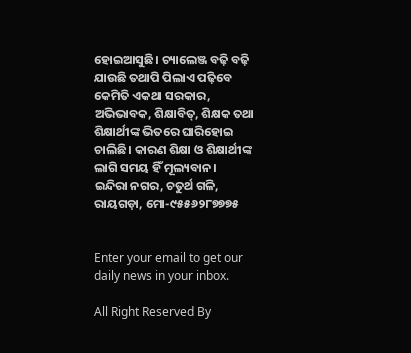ହୋଇଆସୁଛି। ଚ୍ୟାଲେଞ୍ଜ ବଢ଼ି ବଢ଼ି ଯାଉଛି ତଥାପି ପିଲାଏ ପଢ଼ିବେ କେମିତି ଏକଥା ସରକାର, ଅଭିଭାବକ, ଶିକ୍ଷାବିତ୍‌, ଶିକ୍ଷକ ତଥା ଶିକ୍ଷାର୍ଥୀଙ୍କ ଭିତରେ ଘାରିହୋଇ ଚାଲିଛି। କାରଣ ଶିକ୍ଷା ଓ ଶିକ୍ଷାର୍ଥୀଙ୍କ ଲାଗି ସମୟ ହିଁ ମୂଲ୍ୟବାନ।
ଇନ୍ଦିରା ନଗର, ଚତୁର୍ଥ ଗଳି, ରାୟଗଡ଼ା, ମୋ-୯୫୫୬୨୮୭୭୭୫


Enter your email to get our daily news in your inbox.

All Right Reserved By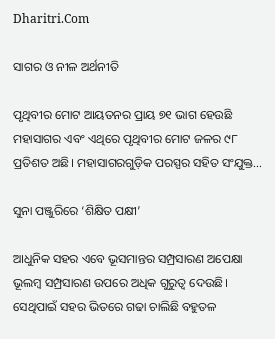Dharitri.Com

ସାଗର ଓ ନୀଳ ଅର୍ଥନୀତି

ପୃଥିବୀର ମୋଟ ଆୟତନର ପ୍ରାୟ ୭୧ ଭାଗ ହେଉଛି ମହାସାଗର ଏବଂ ଏଥିରେ ପୃଥିବୀର ମୋଟ ଜଳର ୯୮ ପ୍ରତିଶତ ଅଛି। ମହାସାଗରଗୁଡ଼ିକ ପରସ୍ପର ସହିତ ସଂଯୁକ୍ତ…

ସୁନା ପଞ୍ଜୁରିରେ ‘ଶିକ୍ଷିତ ପକ୍ଷୀ’

ଆଧୁନିକ ସହର ଏବେ ଭୂସମାନ୍ତର ସମ୍ପ୍ରସାରଣ ଅପେକ୍ଷା ଭୂଲମ୍ବ ସମ୍ପ୍ରସାରଣ ଉପରେ ଅଧିକ ଗୁରୁତ୍ୱ ଦେଉଛି। ସେଥିପାଇଁ ସହର ଭିତରେ ଗଢା ଚାଲିଛି ବହୁତଳ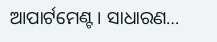ଆପାର୍ଟମେଣ୍ଟ। ସାଧାରଣ…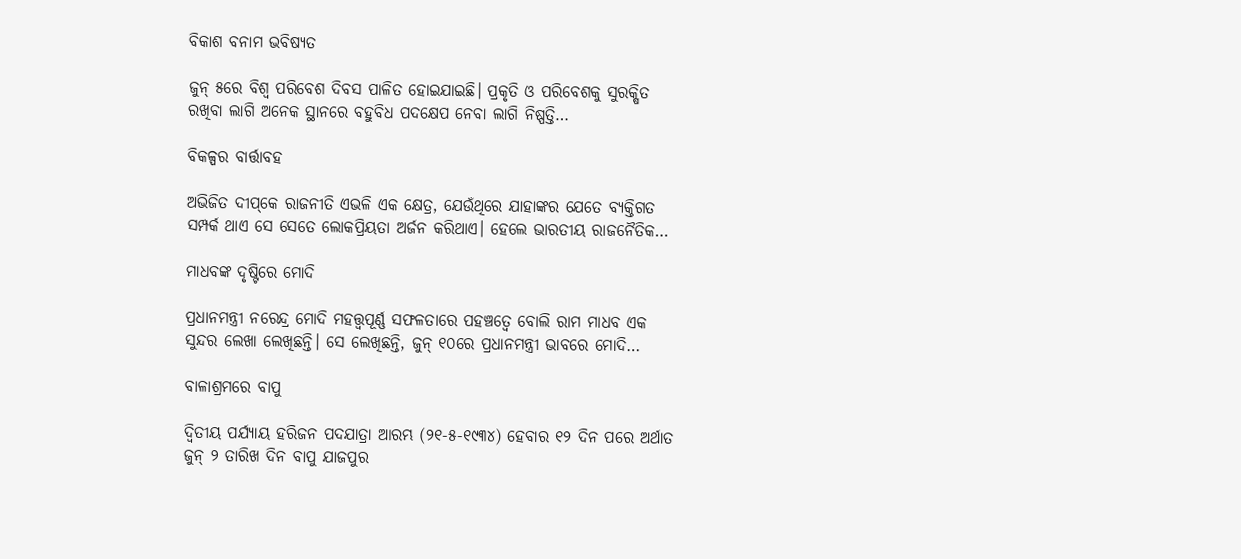ବିକାଶ ବନାମ ଭବିଷ୍ୟତ

ଜୁନ୍‌ ୫ରେ ବିଶ୍ୱ ପରିବେଶ ଦିବସ ପାଳିତ ହୋଇଯାଇଛି। ପ୍ରକୃତି ଓ ପରିବେଶକୁ ସୁରକ୍ଷିତ ରଖିବା ଲାଗି ଅନେକ ସ୍ଥାନରେ ବହୁବିଧ ପଦକ୍ଷେପ ନେବା ଲାଗି ନିଷ୍ପତ୍ତି…

ବିକଳ୍ପର ବାର୍ତ୍ତାବହ

ଅଭିଜିତ ଦୀପ୍‌କେ ରାଜନୀତି ଏଭଳି ଏକ କ୍ଷେତ୍ର, ଯେଉଁଥିରେ ଯାହାଙ୍କର ଯେତେ ବ୍ୟକ୍ତିଗତ ସମ୍ପର୍କ ଥାଏ ସେ ସେତେ ଲୋକପ୍ରିୟତା ଅର୍ଜନ କରିଥାଏ। ହେଲେ ଭାରତୀୟ ରାଜନୈତିକ…

ମାଧବଙ୍କ ଦୃଷ୍ଟିରେ ମୋଦି

ପ୍ରଧାନମନ୍ତ୍ରୀ ନରେନ୍ଦ୍ର ମୋଦି ମହତ୍ତ୍ୱପୂର୍ଣ୍ଣ ସଫଳତାରେ ପହଞ୍ଚତ୍ୱେ ବୋଲି ରାମ ମାଧବ ଏକ ସୁନ୍ଦର ଲେଖା ଲେଖିଛନ୍ତି। ସେ ଲେଖିଛନ୍ତି, ଜୁନ୍‌ ୧୦ରେ ପ୍ରଧାନମନ୍ତ୍ରୀ ଭାବରେ ମୋଦି…

ବାଳାଶ୍ରମରେ ବାପୁ

ଦ୍ବିତୀୟ ପର୍ଯ୍ୟାୟ ହରିଜନ ପଦଯାତ୍ରା ଆରମ୍ଭ (୨୧-୫-୧୯୩୪) ହେବାର ୧୨ ଦିନ ପରେ ଅର୍ଥାତ ଜୁନ୍‌ ୨ ତାରିଖ ଦିନ ବାପୁ ଯାଜପୁର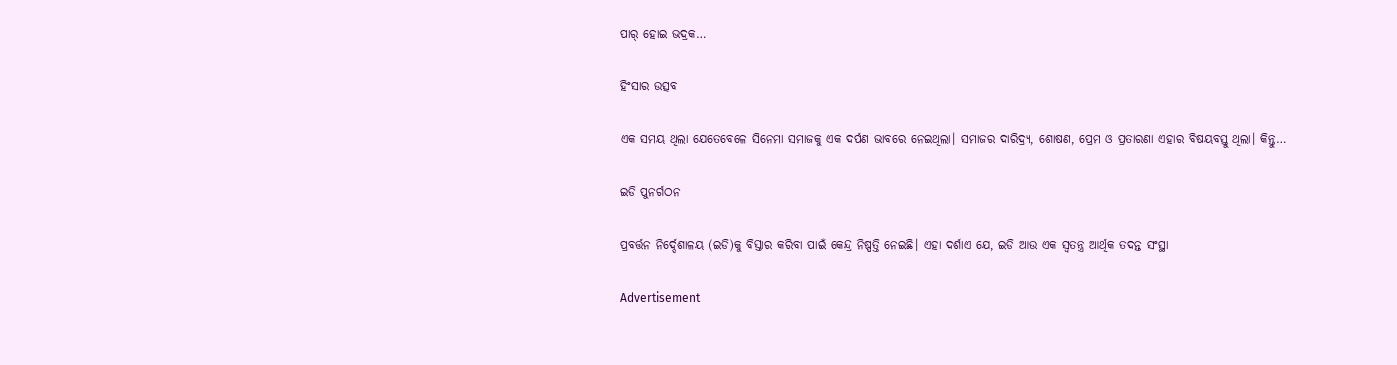ପାର୍‌ ହୋଇ ଭଦ୍ରକ…

ହିଂସାର ଉତ୍ସବ

ଏକ ସମୟ ଥିଲା ଯେତେବେଳେ ସିନେମା ସମାଜକୁ ଏକ ଦର୍ପଣ ଭାବରେ ନେଇଥିଲା। ସମାଜର ଦାରିଦ୍ର୍ୟ, ଶୋଷଣ, ପ୍ରେମ ଓ ପ୍ରତାରଣା ଏହାର ବିଷୟବସ୍ତୁ ଥିଲା। କିନ୍ତୁ…

ଇଡି ପୁନର୍ଗଠନ

ପ୍ରବର୍ତ୍ତନ ନିର୍ଦ୍ଦେଶାଳୟ (ଇଡି)କୁ ବିସ୍ତାର କରିବା ପାଇଁ କେନ୍ଦ୍ର ନିଷ୍ପତ୍ତି ନେଇଛି। ଏହା ଦର୍ଶାଏ ଯେ, ଇଡି ଆଉ ଏକ ସ୍ବତନ୍ତ୍ର ଆର୍ଥିକ ତଦନ୍ତ ସଂସ୍ଥା

Advertisement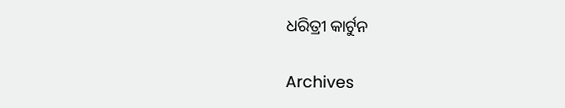ଧରିତ୍ରୀ କାର୍ଟୁନ

Archives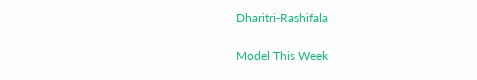Dharitri-Rashifala

Model This Week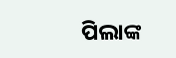ପିଲାଙ୍କ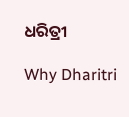ଧରିତ୍ରୀ

Why Dharitri